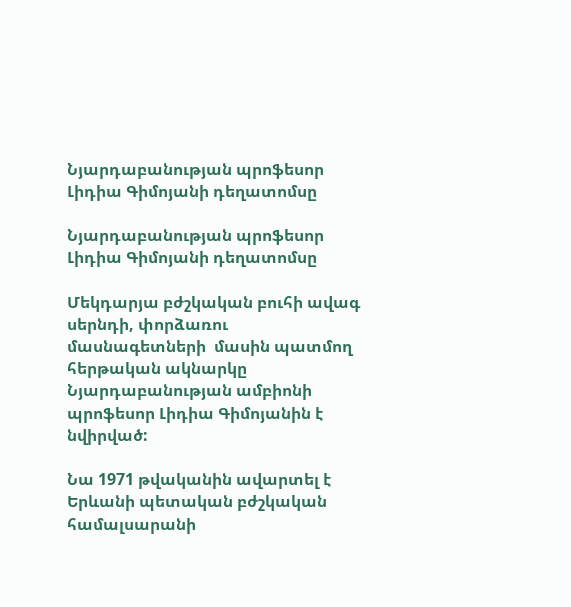Նյարդաբանության պրոֆեսոր Լիդիա Գիմոյանի դեղատոմսը

Նյարդաբանության պրոֆեսոր Լիդիա Գիմոյանի դեղատոմսը

Մեկդարյա բժշկական բուհի ավագ սերնդի, փորձառու մասնագետների  մասին պատմող հերթական ակնարկը Նյարդաբանության ամբիոնի պրոֆեսոր Լիդիա Գիմոյանին է նվիրված:

Նա 1971 թվականին ավարտել է Երևանի պետական բժշկական համալսարանի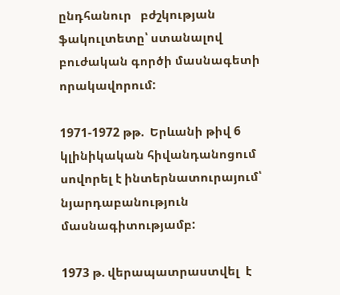ընդհանուր   բժշկության ֆակուլտետը՝ ստանալով բուժական գործի մասնագետի որակավորում:

1971-1972 թթ.  Երևանի թիվ 6 կլինիկական հիվանդանոցում սովորել է ինտերնատուրայում՝ նյարդաբանություն մասնագիտությամբ:

1973 թ. վերապատրաստվել  է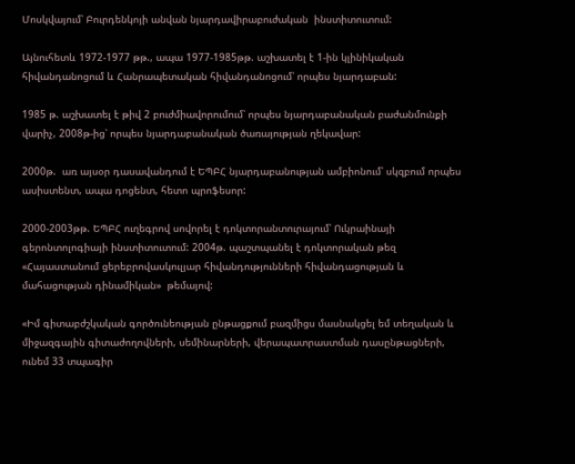Մոսկվայում՝ Բուրդենկոյի անվան նյարդավիրաբուժական  ինստիտուտում:

Այնուհետև 1972-1977 թթ., ապա 1977-1985թթ. աշխատել է 1-ին կլինիկական հիվանդանոցում և Հանրապետական հիվանդանոցում՝ որպես նյարդաբան:

1985 թ. աշխատել է թիվ 2 բուժմիավորումում՝ որպես նյարդաբանական բաժանմունքի վարիչ, 2008թ-ից՝ որպես նյարդաբանական ծառայության ղեկավար:

2000թ.  առ այսօր դասավանդում է ԵՊԲՀ նյարդաբանության ամբիոնում՝ սկզբում որպես ասիստենտ, ապա դոցենտ, հետո պրոֆեսոր:

2000-2003թթ. ԵՊԲՀ ուղեգրով սովորել է դոկտորանտուրայում՝ Ուկրաինայի գերոնտոլոգիայի ինստիտուտում: 2004թ. պաշտպանել է դոկտորական թեզ «Հայաստանում ցերեբրովասկուլյար հիվանդությունների հիվանդացության և մահացության դինամիկան»  թեմայով:

«Իմ գիտաբժշկական գործունեության ընթացքում բազմիցս մասնակցել եմ տեղական և միջազգային գիտաժողովների, սեմինարների, վերապատրաստման դասընթացների, ունեմ 33 տպագիր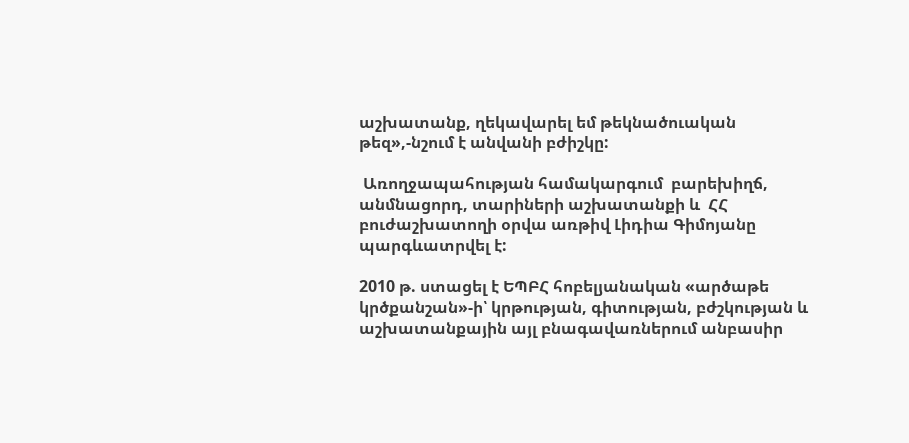աշխատանք, ղեկավարել եմ թեկնածուական թեզ»,-նշում է անվանի բժիշկը:

 Առողջապահության համակարգում  բարեխիղճ, անմնացորդ, տարիների աշխատանքի և  ՀՀ բուժաշխատողի օրվա առթիվ Լիդիա Գիմոյանը պարգևատրվել է:

2010 թ. ստացել է ԵՊԲՀ հոբելյանական «արծաթե կրծքանշան»-ի՝ կրթության, գիտության, բժշկության և աշխատանքային այլ բնագավառներում անբասիր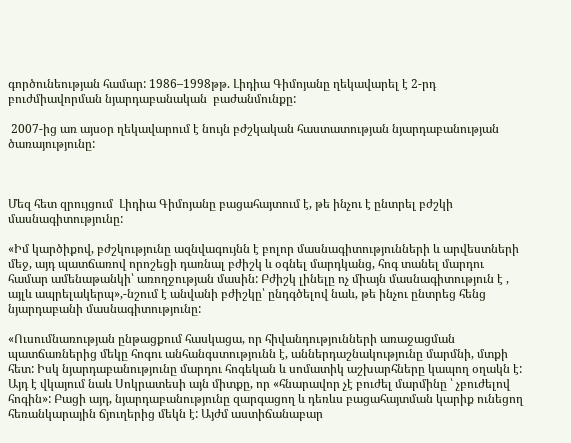գործունեության համար: 1986–1998թթ. Լիդիա Գիմոյանը ղեկավարել է 2-րդ բուժմիավորման նյարդաբանական  բաժանմունքը:

 2007-ից առ այսօր ղեկավարում է նույն բժշկական հաստատության նյարդաբանության ծառայությունը:



Մեզ հետ զրույցում  Լիդիա Գիմոյանը բացահայտում է, թե ինչու է ընտրել բժշկի մասնագիտությունը:

«Իմ կարծիքով, բժշկությունը ազնվագույնն է բոլոր մասնագիտությունների և արվեստների մեջ, այդ պատճառով որոշեցի դառնալ բժիշկ և օգնել մարդկանց, հոգ տանել մարդու համար ամենաթանկի՝ առողջության մասին: Բժիշկ լինելը ոչ միայն մասնագիտություն է , այլև ապրելակերպ»,-նշում է անվանի բժիշկը՝ ընդգծելով նաև, թե ինչու ընտրեց հենց նյարդաբանի մասնագիտությունը:

«Ուսումնառության ընթացքում հասկացա, որ հիվանդությունների առաջացման պատճառներից մեկը հոգու անհանգստությունն է, աններդաշնակությունը մարմնի, մտքի հետ: Իսկ նյարդաբանությունը մարդու հոգեկան և սոմատիկ աշխարհները կապող օղակն է: Այդ է վկայում նաև Սոկրատեսի այն միտքը, որ «հնարավոր չէ բուժել մարմինը ՝ չբուժելով հոգին»: Բացի այդ, նյարդաբանությունը զարգացող և դեռևս բացահայտման կարիք ունեցող հեռանկարային ճյուղերից մեկն է: Այժմ աստիճանաբար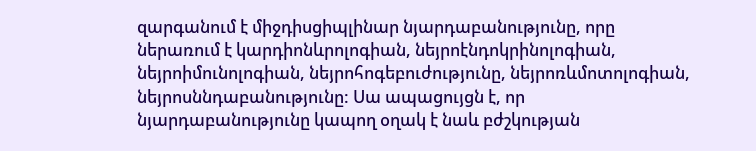զարգանում է միջդիսցիպլինար նյարդաբանությունը, որը ներառում է կարդիոնևրոլոգիան, նեյրոէնդոկրինոլոգիան, նեյրոիմունոլոգիան, նեյրոհոգեբուժությունը, նեյրոռևմոտոլոգիան, նեյրոսննդաբանությունը: Սա ապացույցն է, որ նյարդաբանությունը կապող օղակ է նաև բժշկության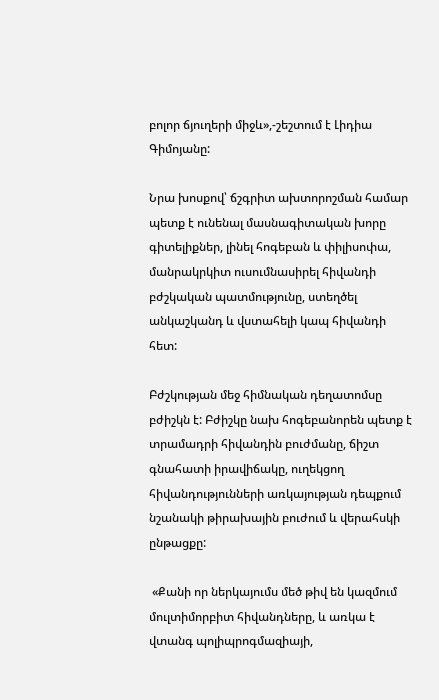բոլոր ճյուղերի միջև»,-շեշտում է Լիդիա Գիմոյանը:

Նրա խոսքով՝ ճշգրիտ ախտորոշման համար պետք է ունենալ մասնագիտական խորը գիտելիքներ, լինել հոգեբան և փիլիսոփա, մանրակրկիտ ուսումնասիրել հիվանդի բժշկական պատմությունը, ստեղծել անկաշկանդ և վստահելի կապ հիվանդի հետ:

Բժշկության մեջ հիմնական դեղատոմսը բժիշկն է: Բժիշկը նախ հոգեբանորեն պետք է տրամադրի հիվանդին բուժմանը, ճիշտ գնահատի իրավիճակը, ուղեկցող հիվանդությունների առկայության դեպքում նշանակի թիրախային բուժում և վերահսկի ընթացքը:

 «Քանի որ ներկայումս մեծ թիվ են կազմում մուլտիմորբիտ հիվանդները, և առկա է վտանգ պոլիպրոգմազիայի,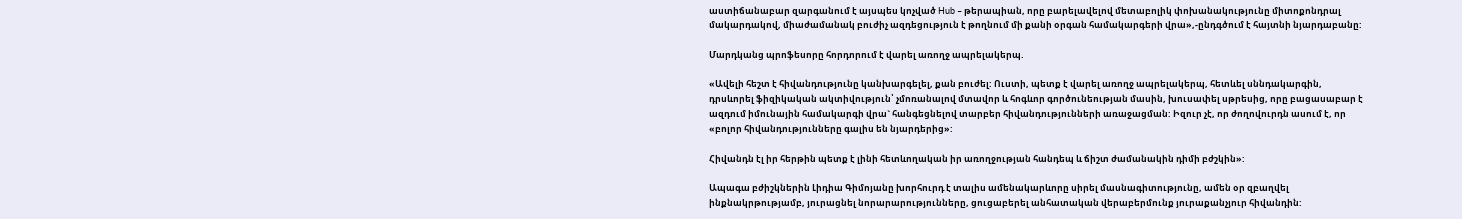աստիճանաբար զարգանում է այսպես կոչված Hub – թերապիան, որը բարելավելով մետաբոլիկ փոխանակությունը միտոքոնդրալ մակարդակով, միաժամանակ բուժիչ ազդեցություն է թողնում մի քանի օրգան համակարգերի վրա»,-ընդգծում է հայտնի նյարդաբանը:

Մարդկանց պրոֆեսորը հորդորում է վարել առողջ ապրելակերպ.

«Ավելի հեշտ է հիվանդությունը կանխարգելել, քան բուժել: Ուստի, պետք է վարել առողջ ապրելակերպ, հետևել սննդակարգին, դրսևորել ֆիզիկական ակտիվություն՝ չմոռանալով մտավոր և հոգևոր գործունեության մասին, խուսափել սթրեսից, որը բացասաբար է ազդում իմունային համակարգի վրա` հանգեցնելով տարբեր հիվանդությունների առաջացման: Իզուր չէ, որ ժողովուրդն ասում է, որ «բոլոր հիվանդությունները գալիս են նյարդերից»:

Հիվանդն էլ իր հերթին պետք է լինի հետևողական իր առողջության հանդեպ և ճիշտ ժամանակին դիմի բժշկին»:

Ապագա բժիշկներին Լիդիա Գիմոյանը խորհուրդ է տալիս ամենակարևորը սիրել մասնագիտությունը, ամեն օր զբաղվել ինքնակրթությամբ, յուրացնել նորարարությունները, ցուցաբերել անհատական վերաբերմունք յուրաքանչյուր հիվանդին: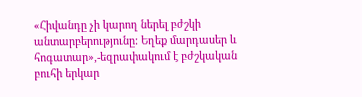«Հիվանդը չի կարող ներել բժշկի անտարբերությունը: Եղեք մարդասեր և հոգատար»,-եզրափակում է բժշկական բուհի երկար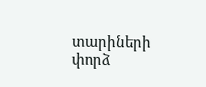տարիների փորձ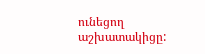ունեցող աշխատակիցը: